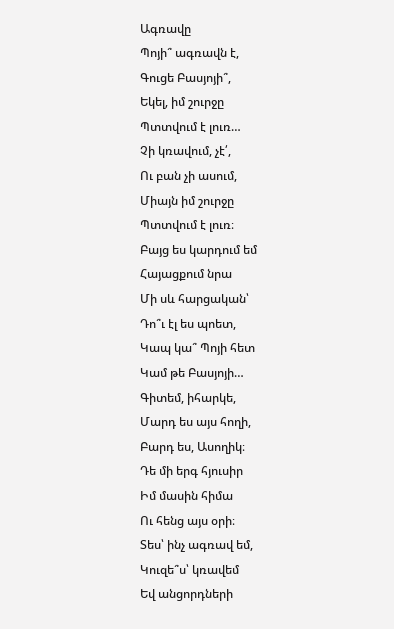Ագռավը
Պոյի՞ ագռավն է,
Գուցե Բասյոյի՞,
Եկել, իմ շուրջը
Պտտվում է լուռ…
Չի կռավում, չէ՛,
Ու բան չի ասում,
Միայն իմ շուրջը
Պտտվում է լուռ։
Բայց ես կարդում եմ
Հայացքում նրա
Մի սև հարցական՝
Դո՞ւ էլ ես պոետ,
Կապ կա՞ Պոյի հետ
Կամ թե Բասյոյի…
Գիտեմ, իհարկե,
Մարդ ես այս հողի,
Բարդ ես, Ասողիկ։
Դե մի երգ հյուսիր
Իմ մասին հիմա
Ու հենց այս օրի։
Տես՝ ինչ ագռավ եմ,
Կուզե՞ս՝ կռավեմ
Եվ անցորդների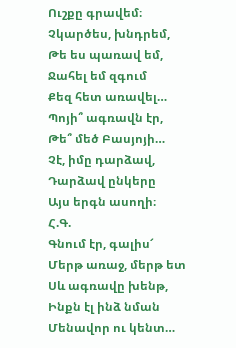Ուշքը գրավեմ։
Չկարծես, խնդրեմ,
Թե ես պառավ եմ,
Ջահել եմ զգում
Քեզ հետ առավել…
Պոյի՞ ագռավն էր,
Թե՞ մեծ Բասյոյի…
Չէ, իմը դարձավ,
Դարձավ ընկերը
Այս երգն ասողի։
Հ.Գ.
Գնում էր, գալիս՜
Մերթ առաջ, մերթ ետ
Սև ագռավը խենթ,
Ինքն էլ ինձ նման
Մենավոր ու կենտ…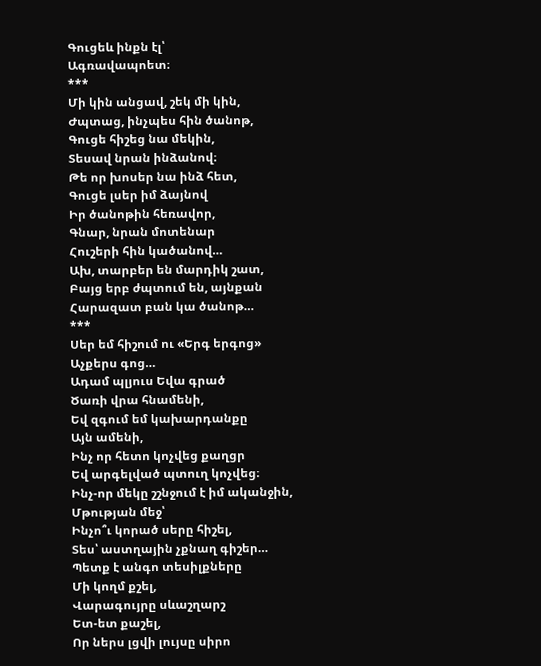Գուցեև ինքն էլ՝
Ագռավապոետ։
***
Մի կին անցավ, շեկ մի կին,
Ժպտաց, ինչպես հին ծանոթ,
Գուցե հիշեց նա մեկին,
Տեսավ նրան ինձանով։
Թե որ խոսեր նա ինձ հետ,
Գուցե լսեր իմ ձայնով
Իր ծանոթին հեռավոր,
Գնար, նրան մոտենար
Հուշերի հին կածանով…
Ախ, տարբեր են մարդիկ շատ,
Բայց երբ ժպտում են, այնքան
Հարազատ բան կա ծանոթ…
***
Սեր եմ հիշում ու «Երգ երգոց»
Աչքերս գոց…
Ադամ պլյուս Եվա գրած
Ծառի վրա հնամենի,
Եվ զգում եմ կախարդանքը
Այն ամենի,
Ինչ որ հետո կոչվեց քաղցր
Եվ արգելված պտուղ կոչվեց։
Ինչ-որ մեկը շշնջում է իմ ականջին,
Մթության մեջ՝
Ինչո՞ւ կորած սերը հիշել,
Տես՝ աստղային չքնաղ գիշեր…
Պետք է անգո տեսիլքները
Մի կողմ քշել,
Վարագույրը սևաշղարշ
Ետ-ետ քաշել,
Որ ներս լցվի լույսը սիրո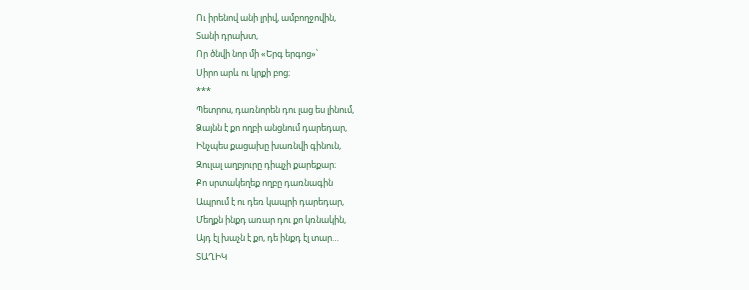Ու իրենով անի լրիվ, ամբողջովին,
Տանի դրախտ,
Որ ծնվի նոր մի «Երգ երգոց»՝
Սիրո արև ու կրքի բոց։
***
Պետրոս, դառնորեն դու լաց ես լինում,
Ձայնն է քո ողբի անցնում դարեդար,
Ինչպես քացախը խառնվի գինուն,
Զուլալ աղբյուրը դիպչի քարեքար։
Քո սրտակեղեք ողբը դառնագին
Ապրում է ու դեռ կապրի դարեդար,
Մեղքն ինքդ առար դու քո կռնակին,
Այդ էլ խաչն է քո, դե ինքդ էլ տար…
ՏԱՂԻԿ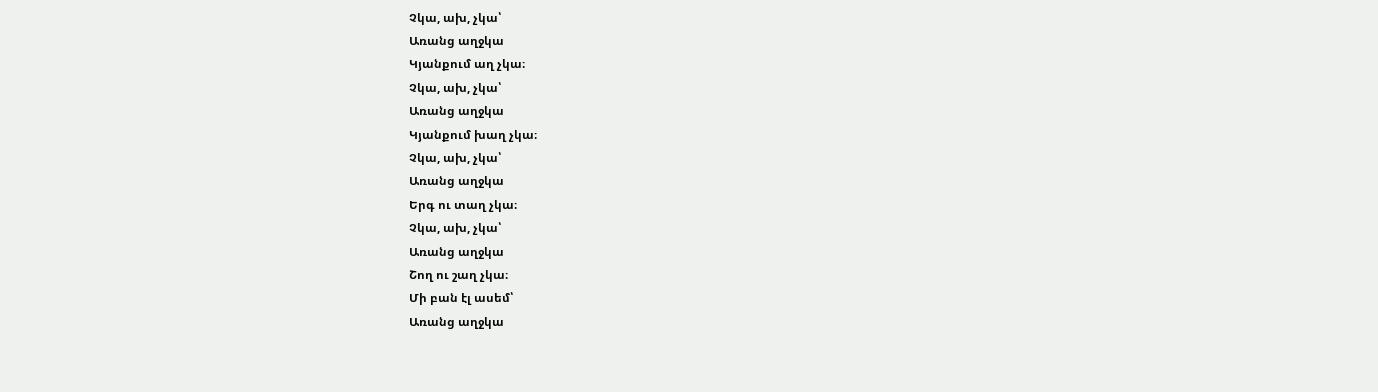Չկա, ախ, չկա՝
Առանց աղջկա
Կյանքում աղ չկա։
Չկա, ախ, չկա՝
Առանց աղջկա
Կյանքում խաղ չկա։
Չկա, ախ, չկա՝
Առանց աղջկա
Երգ ու տաղ չկա։
Չկա, ախ, չկա՝
Առանց աղջկա
Շող ու շաղ չկա։
Մի բան էլ ասեմ՝
Առանց աղջկա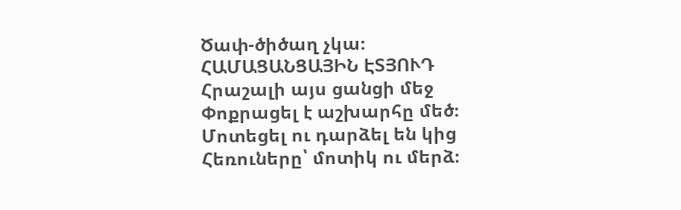Ծափ-ծիծաղ չկա։
ՀԱՄԱՑԱՆՑԱՅԻՆ ԷՏՅՈՒԴ
Հրաշալի այս ցանցի մեջ
Փոքրացել է աշխարհը մեծ։
Մոտեցել ու դարձել են կից
Հեռուները՝ մոտիկ ու մերձ։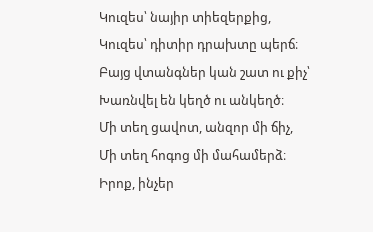Կուզես՝ նայիր տիեզերքից,
Կուզես՝ դիտիր դրախտը պերճ։
Բայց վտանգներ կան շատ ու քիչ՝
Խառնվել են կեղծ ու անկեղծ։
Մի տեղ ցավոտ, անզոր մի ճիչ,
Մի տեղ հոգոց մի մահամերձ։
Իրոք, ինչեր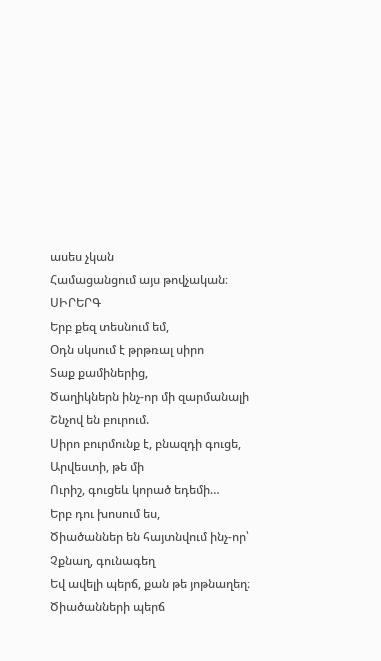ասես չկան
Համացանցում այս թովչական։
ՍԻՐԵՐԳ
Երբ քեզ տեսնում եմ,
Օդն սկսում է թրթռալ սիրո
Տաք քամիներից,
Ծաղիկներն ինչ-որ մի զարմանալի
Շնչով են բուրում.
Սիրո բուրմունք է, բնազդի գուցե,
Արվեստի, թե մի
Ուրիշ, գուցեև կորած եդեմի…
Երբ դու խոսում ես,
Ծիածաններ են հայտնվում ինչ-որ՝
Չքնաղ, գունագեղ
Եվ ավելի պերճ, քան թե յոթնաղեղ։
Ծիածանների պերճ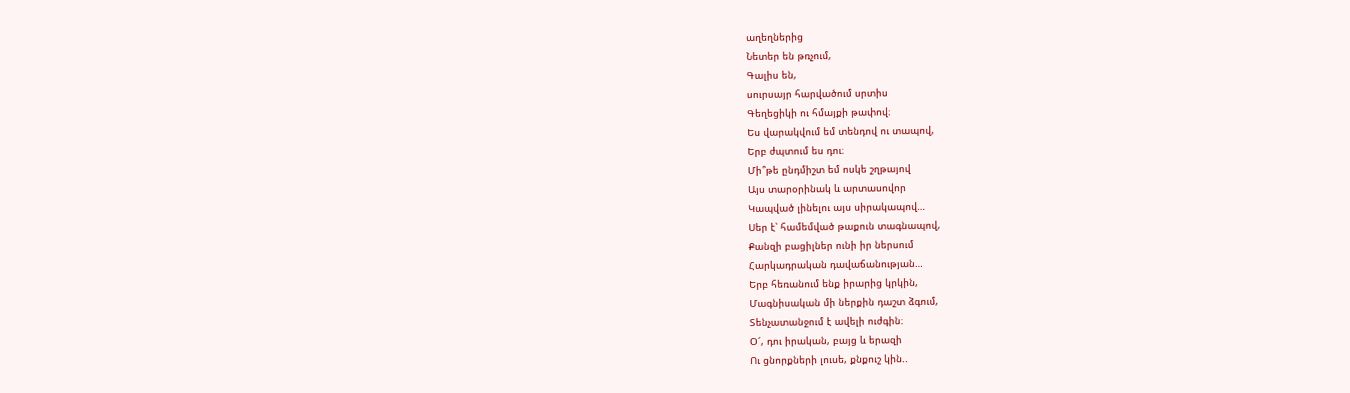աղեղներից
Նետեր են թռչում,
Գալիս են,
սուրսայր հարվածում սրտիս
Գեղեցիկի ու հմայքի թափով։
Ես վարակվում եմ տենդով ու տապով,
Երբ ժպտում ես դու։
Մի՞թե ընդմիշտ եմ ոսկե շղթայով
Այս տարօրինակ և արտասովոր
Կապված լինելու այս սիրակապով…
Սեր է՝ համեմված թաքուն տագնապով,
Քանզի բացիլներ ունի իր ներսում
Հարկադրական դավաճանության…
Երբ հեռանում ենք իրարից կրկին,
Մագնիսական մի ներքին դաշտ ձգում,
Տենչատանջում է ավելի ուժգին։
Օ՜, դու իրական, բայց և երազի
Ու ցնորքների լուսե, քնքուշ կին..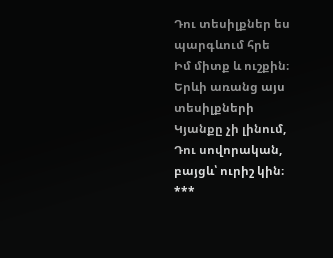Դու տեսիլքներ ես պարգևում հրե
Իմ միտք և ուշքին։
Երևի առանց այս տեսիլքների
Կյանքը չի լինում,
Դու սովորական, բայցև՝ ուրիշ կին։
***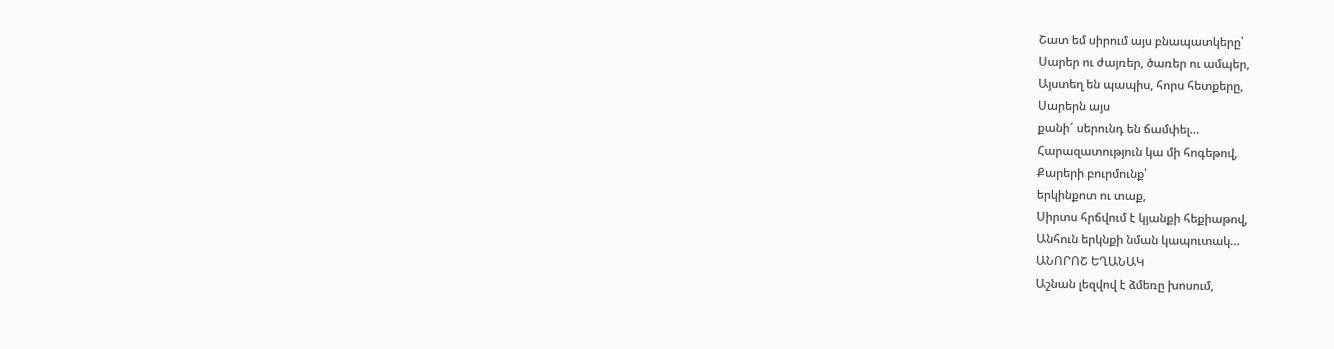Շատ եմ սիրում այս բնապատկերը՝
Սարեր ու ժայռեր, ծառեր ու ամպեր,
Այստեղ են պապիս, հորս հետքերը,
Սարերն այս
քանի՜ սերունդ են ճամփել…
Հարազատություն կա մի հոգեթով,
Քարերի բուրմունք՝
երկինքոտ ու տաք,
Սիրտս հրճվում է կյանքի հեքիաթով,
Անհուն երկնքի նման կապուտակ…
ԱՆՈՐՈՇ ԵՂԱՆԱԿ
Աշնան լեզվով է ձմեռը խոսում,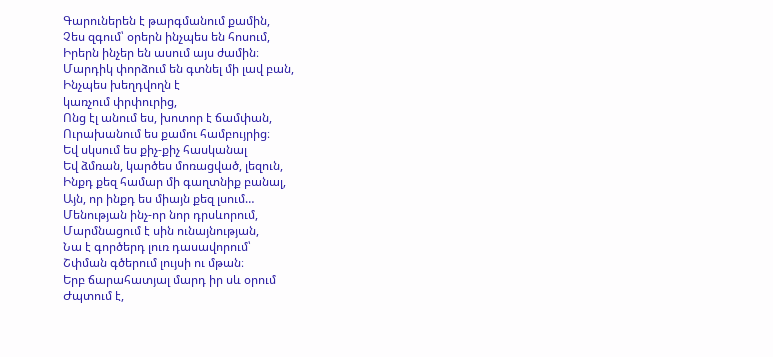Գարուներեն է թարգմանում քամին,
Չես զգում՝ օրերն ինչպես են հոսում,
Իրերն ինչեր են ասում այս ժամին։
Մարդիկ փորձում են գտնել մի լավ բան,
Ինչպես խեղդվողն է
կառչում փրփուրից,
Ոնց էլ անում ես, խոտոր է ճամփան,
Ուրախանում ես քամու համբույրից։
Եվ սկսում ես քիչ-քիչ հասկանալ
Եվ ձմռան, կարծես մոռացված, լեզուն,
Ինքդ քեզ համար մի գաղտնիք բանալ,
Այն, որ ինքդ ես միայն քեզ լսում…
Մենության ինչ-որ նոր դրսևորում,
Մարմնացում է սին ունայնության,
Նա է գործերդ լուռ դասավորում՝
Շփման գծերում լույսի ու մթան։
Երբ ճարահատյալ մարդ իր սև օրում
Ժպտում է,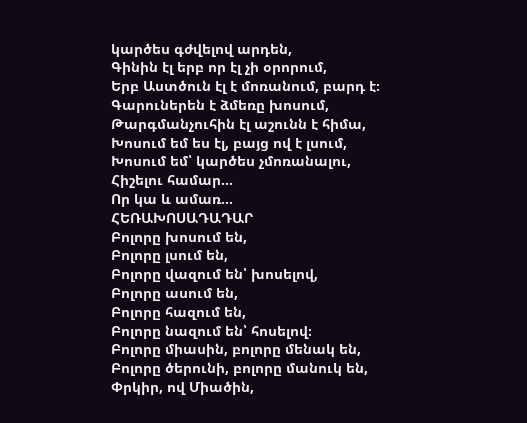կարծես գժվելով արդեն,
Գինին էլ երբ որ էլ չի օրորում,
Երբ Աստծուն էլ է մոռանում, բարդ է։
Գարուներեն է ձմեռը խոսում,
Թարգմանչուհին էլ աշունն է հիմա,
Խոսում եմ ես էլ, բայց ով է լսում,
Խոսում եմ՝ կարծես չմոռանալու,
Հիշելու համար…
Որ կա և ամառ…
ՀԵՌԱԽՈՍԱԴԱԴԱՐ
Բոլորը խոսում են,
Բոլորը լսում են,
Բոլորը վազում են՝ խոսելով,
Բոլորը ասում են,
Բոլորը հազում են,
Բոլորը նազում են՝ հոսելով։
Բոլորը միասին, բոլորը մենակ են,
Բոլորը ծերունի, բոլորը մանուկ են,
Փրկիր, ով Միածին,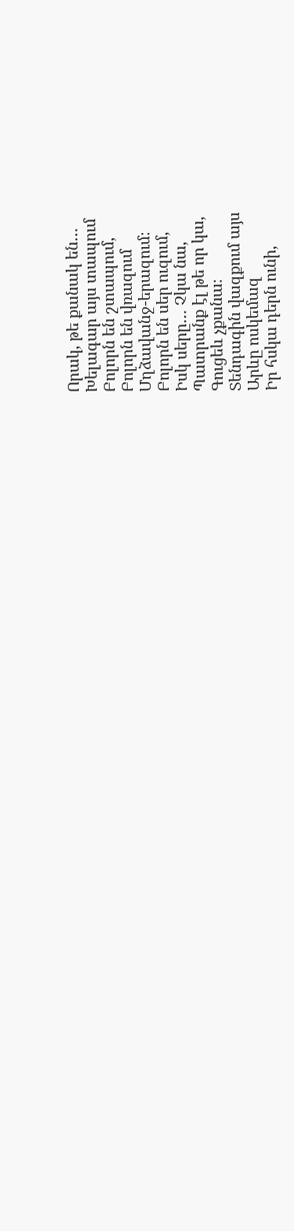Որակ, թե քանակ են…
Խելագար այս տապում
Բոլորն են շտապում,
Բոլորն են վռազում
Մղձավանջ-երազում։
Բոլորն են սեր ուզում,
Իսկ սերը… Չկա նա,
Պատրանք էլ թե որ կա,
Գուցեև չքանա։
Տենդագին վազքում այս
Արևը ոսկեմազ
Իր հսկա դերն ունի,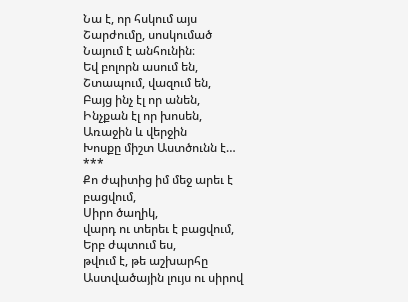Նա է, որ հսկում այս
Շարժումը, սոսկումած
Նայում է անհունին։
Եվ բոլորն ասում են,
Շտապում, վազում են,
Բայց ինչ էլ որ անեն,
Ինչքան էլ որ խոսեն,
Առաջին և վերջին
Խոսքը միշտ Աստծունն է…
***
Քո ժպիտից իմ մեջ արեւ է բացվում,
Սիրո ծաղիկ,
վարդ ու տերեւ է բացվում,
Երբ ժպտում ես,
թվում է, թե աշխարհը
Աստվածային լույս ու սիրով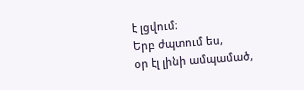է լցվում։
Երբ ժպտում ես,
օր էլ լինի ամպամած,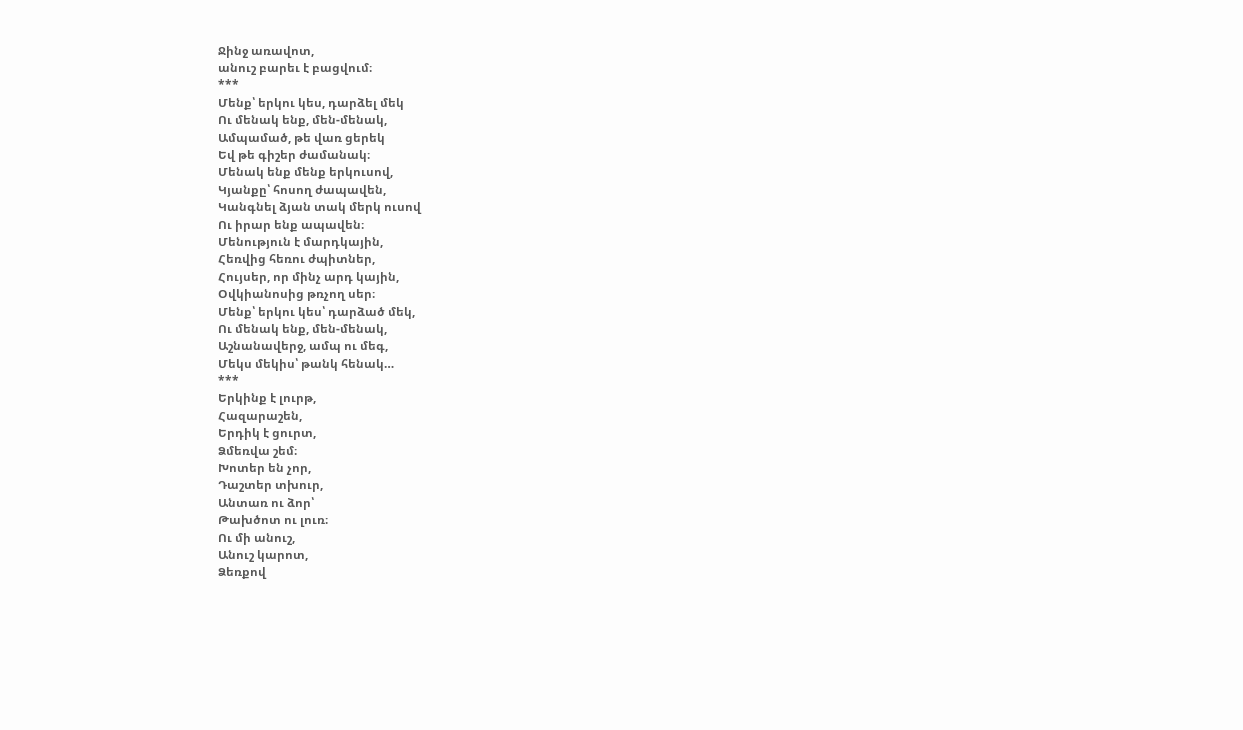Ջինջ առավոտ,
անուշ բարեւ է բացվում։
***
Մենք՝ երկու կես, դարձել մեկ
Ու մենակ ենք, մեն-մենակ,
Ամպամած, թե վառ ցերեկ
Եվ թե գիշեր ժամանակ։
Մենակ ենք մենք երկուսով,
Կյանքը՝ հոսող ժապավեն,
Կանգնել ձյան տակ մերկ ուսով
Ու իրար ենք ապավեն։
Մենություն է մարդկային,
Հեռվից հեռու ժպիտներ,
Հույսեր, որ մինչ արդ կային,
Օվկիանոսից թռչող սեր։
Մենք՝ երկու կես՝ դարձած մեկ,
Ու մենակ ենք, մեն-մենակ,
Աշնանավերջ, ամպ ու մեգ,
Մեկս մեկիս՝ թանկ հենակ…
***
Երկինք է լուրթ,
Հազարաշեն,
Երդիկ է ցուրտ,
Ձմեռվա շեմ։
Խոտեր են չոր,
Դաշտեր տխուր,
Անտառ ու ձոր՝
Թախծոտ ու լուռ։
Ու մի անուշ,
Անուշ կարոտ,
Ձեռքով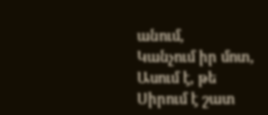անում,
Կանչում իր մոտ,
Ասում է, թե
Սիրում է շատ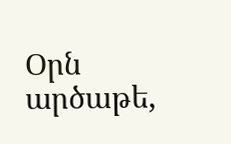Օրն արծաթե,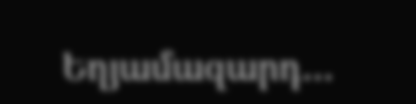Եղյամազարդ…